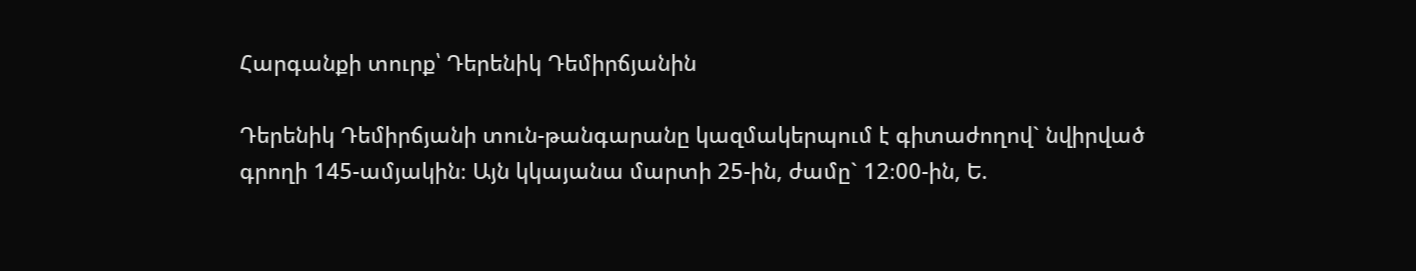Հարգանքի տուրք՝ Դերենիկ Դեմիրճյանին

Դերենիկ Դեմիրճյանի տուն-թանգարանը կազմակերպում է գիտաժողով` նվիրված գրողի 145-ամյակին։ Այն կկայանա մարտի 25-ին, ժամը` 12։00-ին, Ե.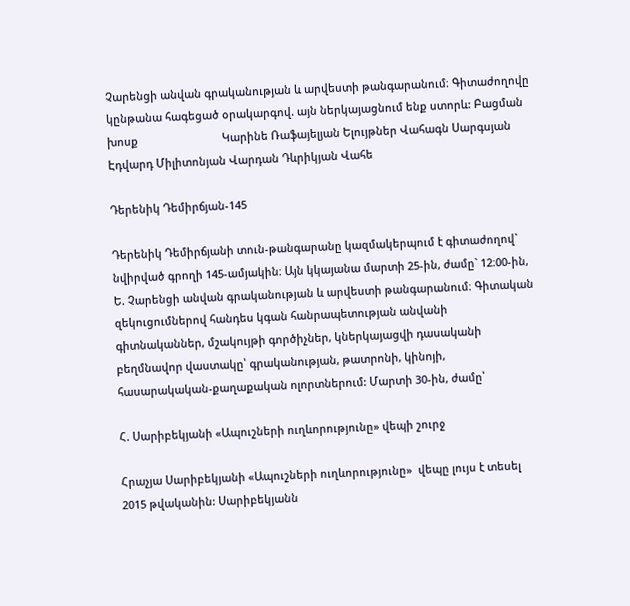Չարենցի անվան գրականության և արվեստի թանգարանում։ Գիտաժողովը կընթանա հագեցած օրակարգով. այն ներկայացնում ենք ստորև: Բացման խոսք                            Կարինե Ռաֆայելյան Ելույթներ Վահագն Սարգսյան Էդվարդ Միլիտոնյան Վարդան Դևրիկյան Վահե

Դերենիկ Դեմիրճյան-145

Դերենիկ Դեմիրճյանի տուն-թանգարանը կազմակերպում է գիտաժողով` նվիրված գրողի 145-ամյակին։ Այն կկայանա մարտի 25-ին, ժամը` 12։00-ին, Ե. Չարենցի անվան գրականության և արվեստի թանգարանում։ Գիտական զեկուցումներով հանդես կգան հանրապետության անվանի գիտնականներ, մշակույթի գործիչներ, կներկայացվի դասականի բեղմնավոր վաստակը՝ գրականության, թատրոնի, կինոյի, հասարակական-քաղաքական ոլորտներում: Մարտի 30-ին, ժամը՝

Հ. Սարիբեկյանի «Ապուշների ուղևորությունը» վեպի շուրջ

Հրաչյա Սարիբեկյանի «Ապուշների ուղևորությունը»  վեպը լույս է տեսել 2015 թվականին: Սարիբեկյանն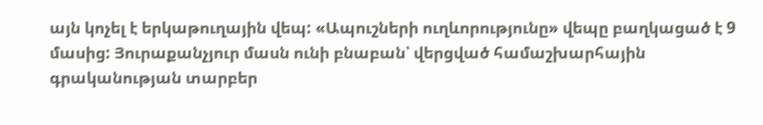այն կոչել է երկաթուղային վեպ: «Ապուշների ուղևորությունը» վեպը բաղկացած է 9 մասից: Յուրաքանչյուր մասն ունի բնաբան՝ վերցված համաշխարհային գրականության տարբեր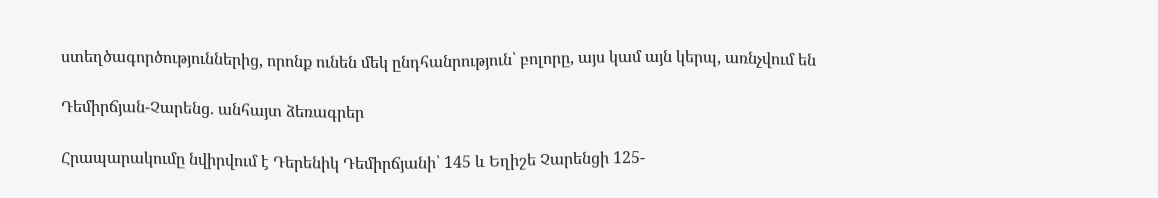ստեղծագործություններից, որոնք ունեն մեկ ընդհանրություն՝ բոլորը, այս կամ այն կերպ, առնչվում են

Դեմիրճյան-Չարենց. անհայտ ձեռագրեր

Հրապարակումը նվիրվում է Դերենիկ Դեմիրճյանի՝ 145 և Եղիշե Չարենցի 125-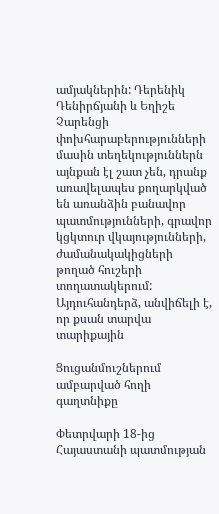ամյակներին: Դերենիկ Դենիրճյանի և Եղիշե Չարենցի փոխհարաբերությունների մասին տեղեկություններն այնքան էլ շատ չեն, դրանք առավելապես քողարկված են առանձին բանավոր պատմությունների, գրավոր կցկտուր վկայությունների, ժամանակակիցների թողած հուշերի տողատակերում: Այդուհանդերձ, անվիճելի է, որ քսան տարվա տարիքային

Ցուցանմուշներում ամբարված հողի գաղտնիքը

Փետրվարի 18-ից Հայաստանի պատմության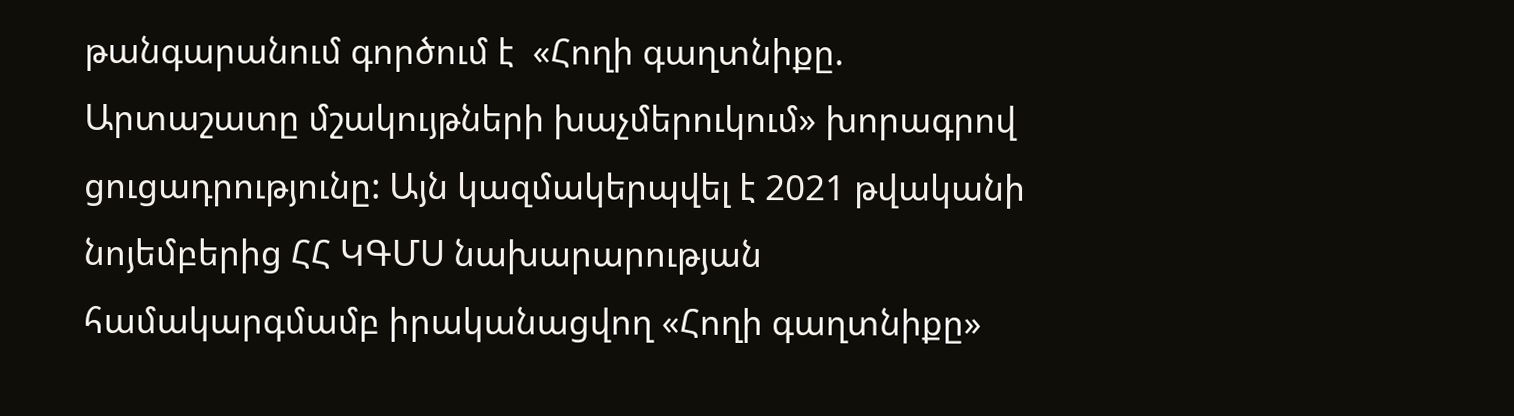թանգարանում գործում է  «Հողի գաղտնիքը. Արտաշատը մշակույթների խաչմերուկում» խորագրով ցուցադրությունը: Այն կազմակերպվել է 2021 թվականի նոյեմբերից ՀՀ ԿԳՄՍ նախարարության համակարգմամբ իրականացվող «Հողի գաղտնիքը»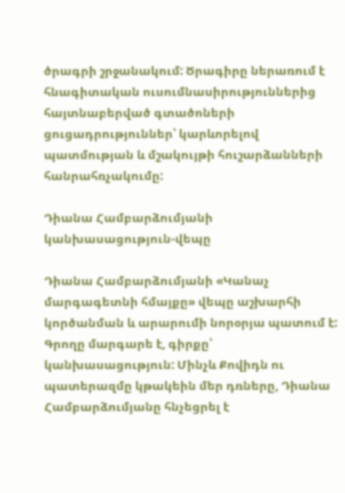ծրագրի շրջանակում: Ծրագիրը ներառում է հնագիտական ուսումնասիրություններից հայտնաբերված գտածոների ցուցադրություններ՝ կարևորելով պատմության և մշակույթի հուշարձանների հանրահռչակումը:

Դիանա Համբարձումյանի կանխասացություն-վեպը

Դիանա Համբարձումյանի «Կանաչ մարգագետնի հմայքը» վեպը աշխարհի կործանման և արարումի նորօրյա պատում է: Գրողը մարգարե է, գիրքը՝ կանխասացություն: Մինչև Քովիդն ու պատերազմը կթակեին մեր դռները, Դիանա Համբարձումյանը հնչեցրել է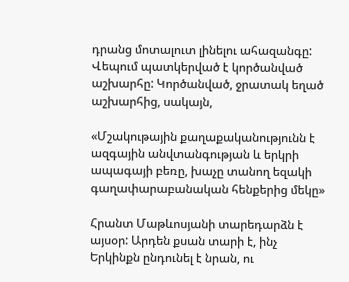դրանց մոտալուտ լինելու ահազանգը:  Վեպում պատկերված է կործանված աշխարհը: Կործանված, ջրատակ եղած աշխարհից, սակայն,

«Մշակութային քաղաքականությունն է ազգային անվտանգության և երկրի ապագայի բեռը, խաչը տանող եզակի գաղափարաբանական հենքերից մեկը»

Հրանտ Մաթևոսյանի տարեդարձն է այսօր: Արդեն քսան տարի է, ինչ Երկինքն ընդունել է նրան, ու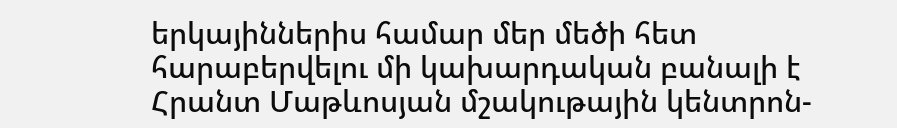երկայիններիս համար մեր մեծի հետ հարաբերվելու մի կախարդական բանալի է Հրանտ Մաթևոսյան մշակութային կենտրոն-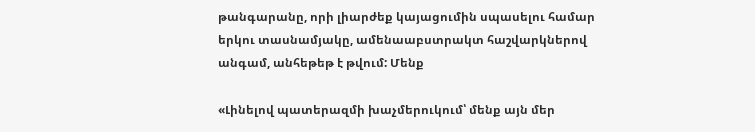թանգարանը, որի լիարժեք կայացումին սպասելու համար երկու տասնամյակը, ամենաաբստրակտ հաշվարկներով անգամ, անհեթեթ է թվում: Մենք

«Լինելով պատերազմի խաչմերուկում՝ մենք այն մեր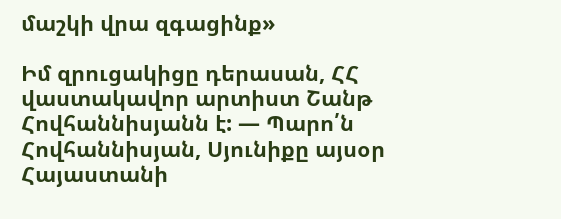մաշկի վրա զգացինք»

Իմ զրուցակիցը դերասան, ՀՀ վաստակավոր արտիստ Շանթ Հովհաննիսյանն է: — Պարո՛ն Հովհաննիսյան, Սյունիքը այսօր Հայաստանի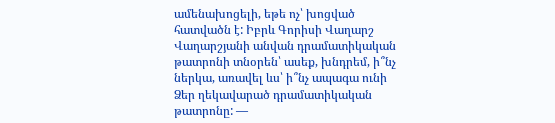ամենախոցելի, եթե ոչ՝ խոցված հատվածն է: Իբրև Գորիսի Վաղարշ Վաղարշյանի անվան դրամատիկական թատրոնի տնօրեն՝ ասեք, խնդրեմ, ի՞նչ ներկա, առավել ևս՝ ի՞նչ ապագա ունի Ձեր ղեկավարած դրամատիկական թատրոնը: —